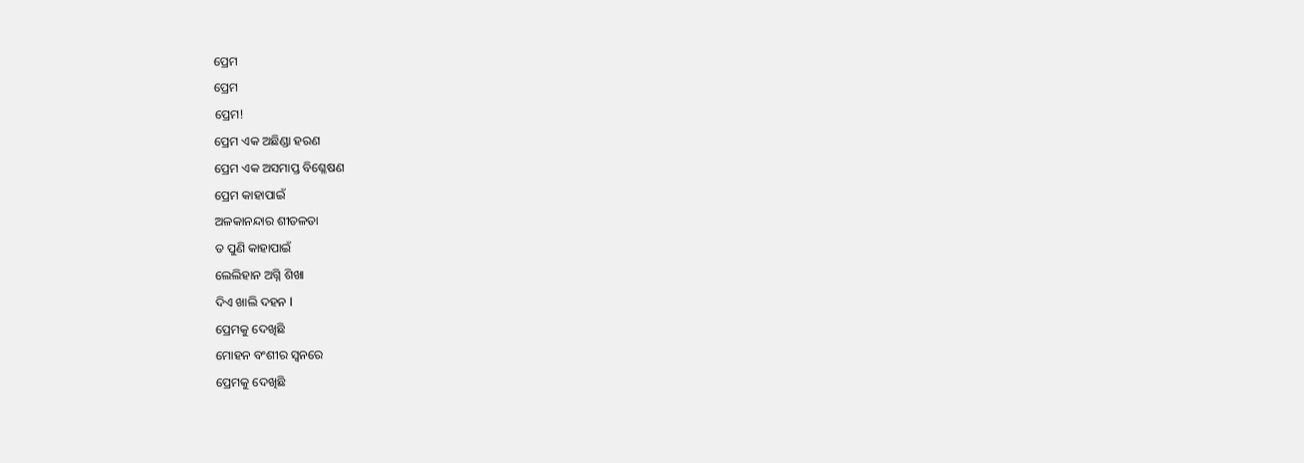ପ୍ରେମ
ପ୍ରେମ
ପ୍ରେମ!
ପ୍ରେମ ଏକ ଅଛିଣ୍ଡା ହରଣ
ପ୍ରେମ ଏକ ଅସମାପ୍ତ ବିଶ୍ଳେଷଣ
ପ୍ରେମ କାହାପାଇଁ
ଅଳକାନନ୍ଦାର ଶୀତଳତା
ତ ପୁଣି କାହାପାଇଁ
ଲେଲିହାନ ଅଗ୍ନି ଶିଖା
ଦିଏ ଖାଲି ଦହନ l
ପ୍ରେମକୁ ଦେଖିଛି
ମୋହନ ବଂଶୀର ସ୍ଵନରେ
ପ୍ରେମକୁ ଦେଖିଛି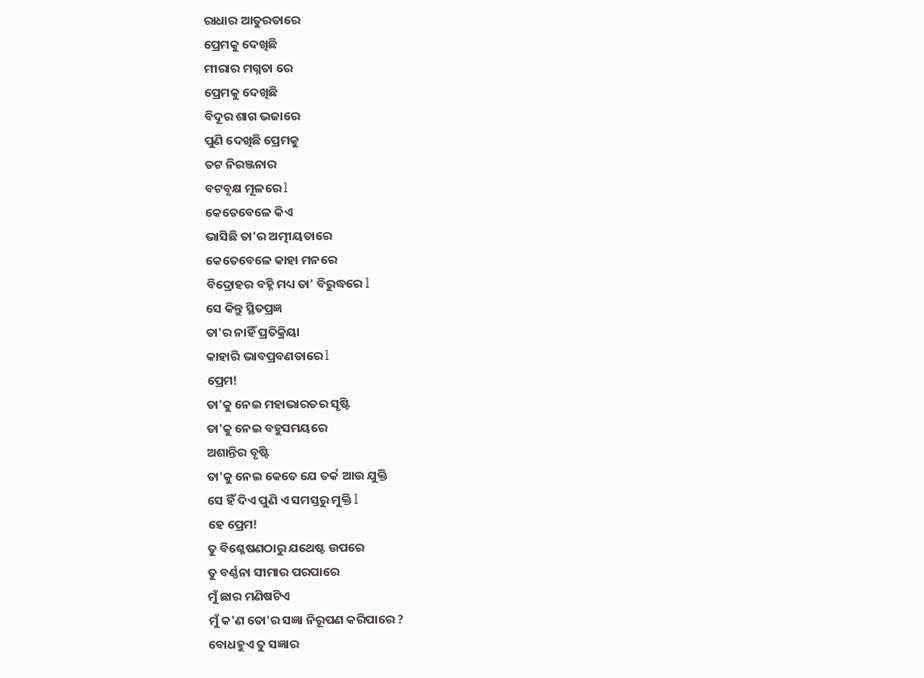ରାଧାର ଆତୁରତାରେ
ପ୍ରେମକୁ ଦେଖିଛି
ମୀରାର ମଗ୍ନତା ରେ
ପ୍ରେମକୁ ଦେଖିଛି
ବିଦୂର ଶାଗ ଭଜାରେ
ପୁଣି ଦେଖିଛି ପ୍ରେମକୁ
ତଟ ନିରଞ୍ଜନାର
ବଟବୃକ୍ଷ ମୂଳରେ l
କେତେବେଳେ କିଏ
ଭାସିଛି ତା'ର ଅତ୍ମୀୟତାରେ
କେତେବେଳେ କାହା ମନରେ
ବିଦ୍ରୋହର ବହ୍ନି ମଧ୍ୟ ତା' ବିରୁଦ୍ଧରେ l
ସେ କିନ୍ତୁ ସ୍ଥିତପ୍ରଜ୍ଞ
ତା'ର ନାହିଁ ପ୍ରତିକ୍ରିୟା
କାହାରି ଭାବପ୍ରବଣତାରେ l
ପ୍ରେମ!
ତା'କୁ ନେଇ ମହାଭାରତର ସୃଷ୍ଟି
ତା'କୁ ନେଇ ବହୁସମୟରେ
ଅଶାନ୍ତିର ବୃଷ୍ଟି
ତା'କୁ ନେଇ କେତେ ଯେ ତର୍କ ଆଉ ଯୁକ୍ତି
ସେ ହିଁ ଦିଏ ପୁଣି ଏ ସମସ୍ତରୁ ମୁକ୍ତି l
ହେ ପ୍ରେମ!
ତୁ ବିଶ୍ଳେଷଣଠାରୁ ଯଥେଷ୍ଟ ଉପରେ
ତୁ ବର୍ଣ୍ଣନା ସୀମାର ପରପାରେ
ମୁଁ ଛାର ମଣିଷଟିଏ
ମୁଁ କ'ଣ ତୋ'ର ସଜ୍ଞା ନିରୂପଣ କରିପାରେ ?
ବୋଧହୁଏ ତୁ ସଜ୍ଞାର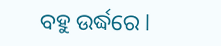ବହୁ ଉର୍ଦ୍ଧରେ l